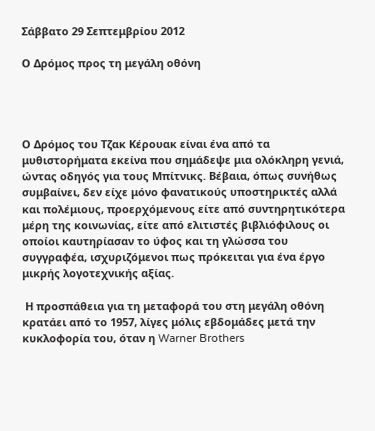Σάββατο 29 Σεπτεμβρίου 2012

Ο Δρόμος προς τη μεγάλη οθόνη




Ο Δρόμος του Τζακ Κέρουακ είναι ένα από τα μυθιστορήματα εκείνα που σημάδεψε μια ολόκληρη γενιά, ώντας οδηγός για τους Μπίτνικς. Βέβαια, όπως συνήθως συμβαίνει, δεν είχε μόνο φανατικούς υποστηρικτές αλλά και πολέμιους, προερχόμενους είτε από συντηρητικότερα μέρη της κοινωνίας, είτε από ελιτιστές βιβλιόφιλους οι οποίοι καυτηρίασαν το ύφος και τη γλώσσα του συγγραφέα, ισχυριζόμενοι πως πρόκειται για ένα έργο μικρής λογοτεχνικής αξίας.

 Η προσπάθεια για τη μεταφορά του στη μεγάλη οθόνη κρατάει από το 1957, λίγες μόλις εβδομάδες μετά την κυκλοφορία του, όταν η Warner Brothers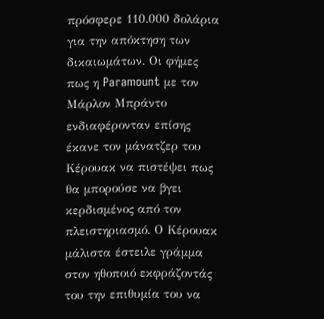πρόσφερε 110.000 δολάρια για την απόκτηση των δικαιωμάτων. Οι φήμες πως η Paramount με τον Μάρλον Μπράντο ενδιαφέρονταν επίσης έκανε τον μάνατζερ του Κέρουακ να πιστέψει πως θα μπορούσε να βγει κερδισμένος από τον πλειστηριασμό. Ο Κέρουακ μάλιστα έστειλε γράμμα στον ηθοποιό εκφράζοντάς του την επιθυμία του να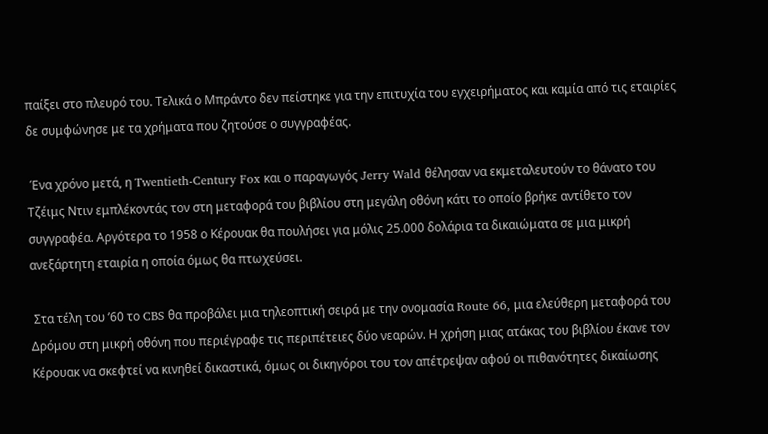παίξει στο πλευρό του. Τελικά ο Μπράντο δεν πείστηκε για την επιτυχία του εγχειρήματος και καμία από τις εταιρίες δε συμφώνησε με τα χρήματα που ζητούσε ο συγγραφέας.

 Ένα χρόνο μετά, η Twentieth-Century Fox και ο παραγωγός Jerry Wald θέλησαν να εκμεταλευτούν το θάνατο του Τζέιμς Ντιν εμπλέκοντάς τον στη μεταφορά του βιβλίου στη μεγάλη οθόνη κάτι το οποίο βρήκε αντίθετο τον συγγραφέα. Αργότερα το 1958 ο Κέρουακ θα πουλήσει για μόλις 25.000 δολάρια τα δικαιώματα σε μια μικρή ανεξάρτητη εταιρία η οποία όμως θα πτωχεύσει.

 Στα τέλη του ’60 το CBS θα προβάλει μια τηλεοπτική σειρά με την ονομασία Route 66, μια ελεύθερη μεταφορά του Δρόμου στη μικρή οθόνη που περιέγραφε τις περιπέτειες δύο νεαρών. Η χρήση μιας ατάκας του βιβλίου έκανε τον Κέρουακ να σκεφτεί να κινηθεί δικαστικά, όμως οι δικηγόροι του τον απέτρεψαν αφού οι πιθανότητες δικαίωσης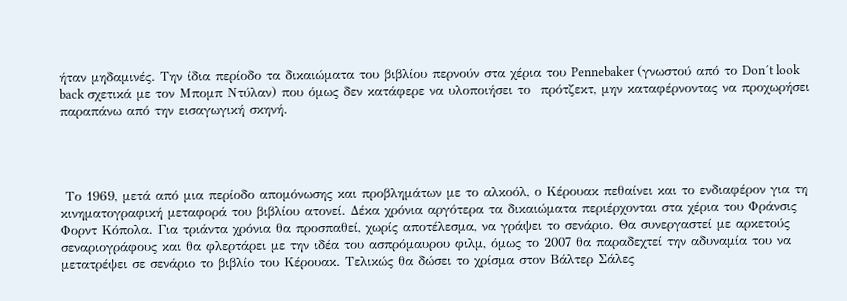ήταν μηδαμινές. Την ίδια περίοδο τα δικαιώματα του βιβλίου περνούν στα χέρια του Pennebaker (γνωστού από το Don´t look back σχετικά με τον Μπομπ Ντύλαν) που όμως δεν κατάφερε να υλοποιήσει το  πρότζεκτ, μην καταφέρνοντας να προχωρήσει παραπάνω από την εισαγωγική σκηνή.




 Το 1969, μετά από μια περίοδο απομόνωσης και προβλημάτων με το αλκοόλ, ο Κέρουακ πεθαίνει και το ενδιαφέρον για τη κινηματογραφική μεταφορά του βιβλίου ατονεί. Δέκα χρόνια αργότερα τα δικαιώματα περιέρχονται στα χέρια του Φράνσις Φορντ Κόπολα. Για τριάντα χρόνια θα προσπαθεί, χωρίς αποτέλεσμα, να γράψει το σενάριο. Θα συνεργαστεί με αρκετούς σεναριογράφους και θα φλερτάρει με την ιδέα του ασπρόμαυρου φιλμ, όμως το 2007 θα παραδεχτεί την αδυναμία του να μετατρέψει σε σενάριο το βιβλίο του Κέρουακ. Τελικώς θα δώσει το χρίσμα στον Βάλτερ Σάλες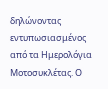δηλώνοντας εντυπωσιασμένος από τα Ημερολόγια Μοτοσυκλέτας. Ο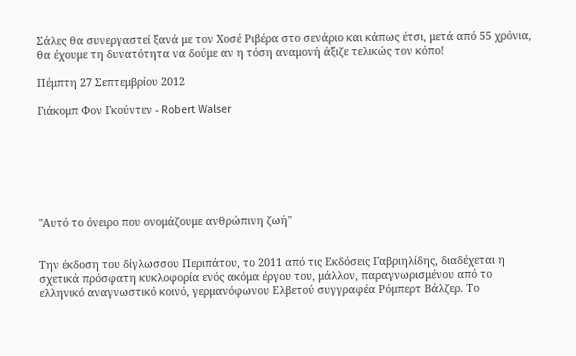Σάλες θα συνεργαστεί ξανά με τον Χοσέ Ριβέρα στο σενάριο και κάπως έτσι, μετά από 55 χρόνια, θα έχουμε τη δυνατότητα να δούμε αν η τόση αναμονή άξιζε τελικώς τον κόπο!

Πέμπτη 27 Σεπτεμβρίου 2012

Γιάκομπ Φον Γκούντεν - Robert Walser







"Αυτό το όνειρο που ονομάζουμε ανθρώπινη ζωή"


Την έκδοση του δίγλωσσου Περιπάτου, το 2011 από τις Εκδόσεις Γαβριηλίδης, διαδέχεται η σχετικά πρόσφατη κυκλοφορία ενός ακόμα έργου του, μάλλον, παραγνωρισμένου από το ελληνικό αναγνωστικό κοινό, γερμανόφωνου Ελβετού συγγραφέα Ρόμπερτ Βάλζερ. Το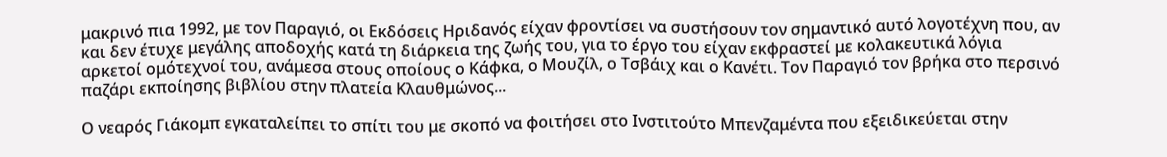μακρινό πια 1992, με τον Παραγιό, οι Εκδόσεις Ηριδανός είχαν φροντίσει να συστήσουν τον σημαντικό αυτό λογοτέχνη που, αν και δεν έτυχε μεγάλης αποδοχής κατά τη διάρκεια της ζωής του, για το έργο του είχαν εκφραστεί με κολακευτικά λόγια αρκετοί ομότεχνοί του, ανάμεσα στους οποίους ο Κάφκα, ο Μουζίλ, ο Τσβάιχ και ο Κανέτι. Τον Παραγιό τον βρήκα στο περσινό παζάρι εκποίησης βιβλίου στην πλατεία Κλαυθμώνος...

Ο νεαρός Γιάκομπ εγκαταλείπει το σπίτι του με σκοπό να φοιτήσει στο Ινστιτούτο Μπενζαμέντα που εξειδικεύεται στην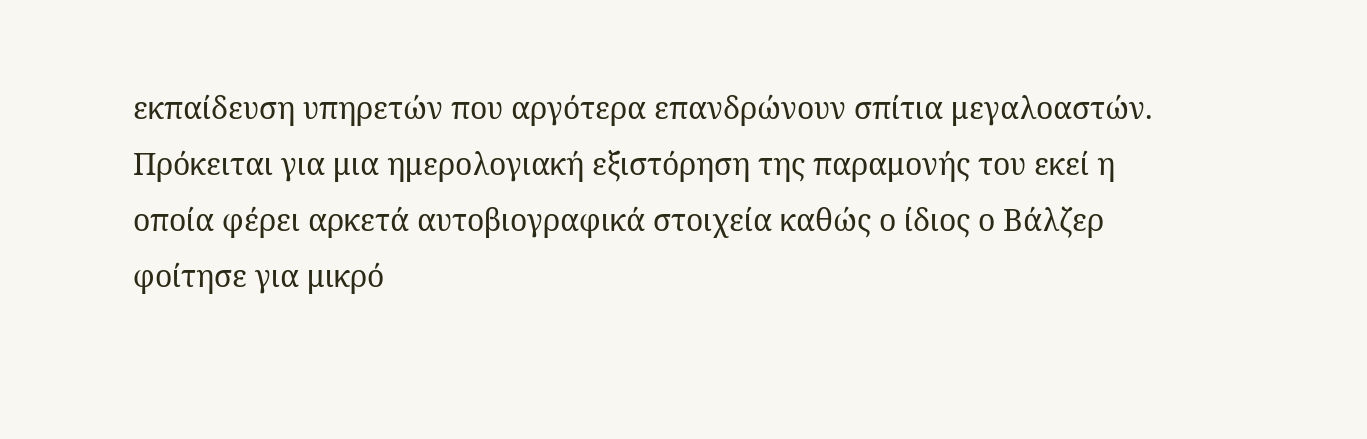εκπαίδευση υπηρετών που αργότερα επανδρώνουν σπίτια μεγαλοαστών. Πρόκειται για μια ημερολογιακή εξιστόρηση της παραμονής του εκεί η οποία φέρει αρκετά αυτοβιογραφικά στοιχεία καθώς ο ίδιος ο Βάλζερ φοίτησε για μικρό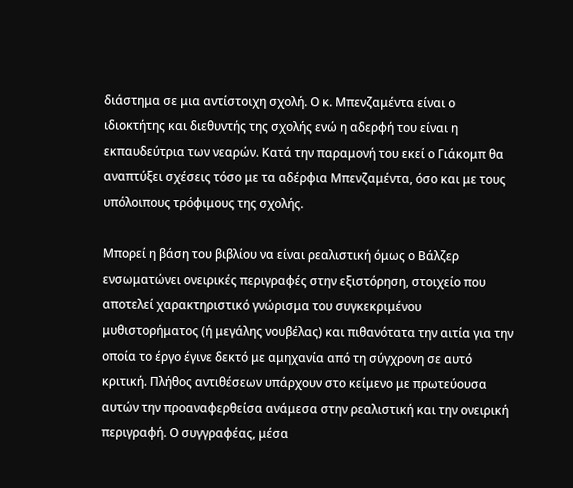διάστημα σε μια αντίστοιχη σχολή. Ο κ. Μπενζαμέντα είναι ο ιδιοκτήτης και διεθυντής της σχολής ενώ η αδερφή του είναι η εκπαυδεύτρια των νεαρών. Κατά την παραμονή του εκεί ο Γιάκομπ θα αναπτύξει σχέσεις τόσο με τα αδέρφια Μπενζαμέντα, όσο και με τους υπόλοιπους τρόφιμους της σχολής.

Μπορεί η βάση του βιβλίου να είναι ρεαλιστική όμως ο Βάλζερ ενσωματώνει ονειρικές περιγραφές στην εξιστόρηση, στοιχείο που αποτελεί χαρακτηριστικό γνώρισμα του συγκεκριμένου μυθιστορήματος (ή μεγάλης νουβέλας) και πιθανότατα την αιτία για την οποία το έργο έγινε δεκτό με αμηχανία από τη σύγχρονη σε αυτό κριτική. Πλήθος αντιθέσεων υπάρχουν στο κείμενο με πρωτεύουσα αυτών την προαναφερθείσα ανάμεσα στην ρεαλιστική και την ονειρική περιγραφή. Ο συγγραφέας, μέσα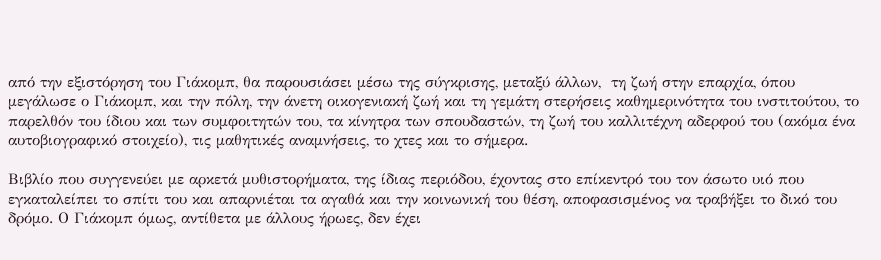από την εξιστόρηση του Γιάκομπ, θα παρουσιάσει μέσω της σύγκρισης, μεταξύ άλλων,  τη ζωή στην επαρχία, όπου μεγάλωσε ο Γιάκομπ, και την πόλη, την άνετη οικογενιακή ζωή και τη γεμάτη στερήσεις καθημερινότητα του ινστιτούτου, το παρελθόν του ίδιου και των συμφοιτητών του, τα κίνητρα των σπουδαστών, τη ζωή του καλλιτέχνη αδερφού του (ακόμα ένα αυτοβιογραφικό στοιχείο), τις μαθητικές αναμνήσεις, το χτες και το σήμερα.

Βιβλίο που συγγενεύει με αρκετά μυθιστορήματα, της ίδιας περιόδου, έχοντας στο επίκεντρό του τον άσωτο υιό που εγκαταλείπει το σπίτι του και απαρνιέται τα αγαθά και την κοινωνική του θέση, αποφασισμένος να τραβήξει το δικό του δρόμο. Ο Γιάκομπ όμως, αντίθετα με άλλους ήρωες, δεν έχει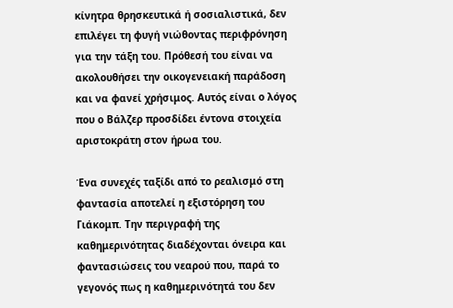κίνητρα θρησκευτικά ή σοσιαλιστικά, δεν επιλέγει τη φυγή νιώθοντας περιφρόνηση για την τάξη του. Πρόθεσή του είναι να ακολουθήσει την οικογενειακή παράδοση και να φανεί χρήσιμος. Αυτός είναι ο λόγος που ο Βάλζερ προσδίδει έντονα στοιχεία αριστοκράτη στον ήρωα του.

Ένα συνεχές ταξίδι από το ρεαλισμό στη φαντασία αποτελεί η εξιστόρηση του Γιάκομπ. Την περιγραφή της καθημερινότητας διαδέχονται όνειρα και φαντασιώσεις του νεαρού που, παρά το γεγονός πως η καθημερινότητά του δεν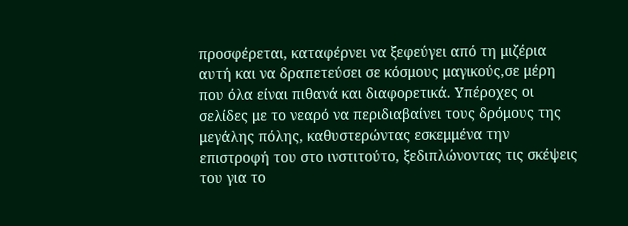προσφέρεται, καταφέρνει να ξεφεύγει από τη μιζέρια αυτή και να δραπετεύσει σε κόσμους μαγικούς,σε μέρη που όλα είναι πιθανά και διαφορετικά. Υπέροχες οι σελίδες με το νεαρό να περιδιαβαίνει τους δρόμους της μεγάλης πόλης, καθυστερώντας εσκεμμένα την επιστροφή του στο ινστιτούτο, ξεδιπλώνοντας τις σκέψεις του για το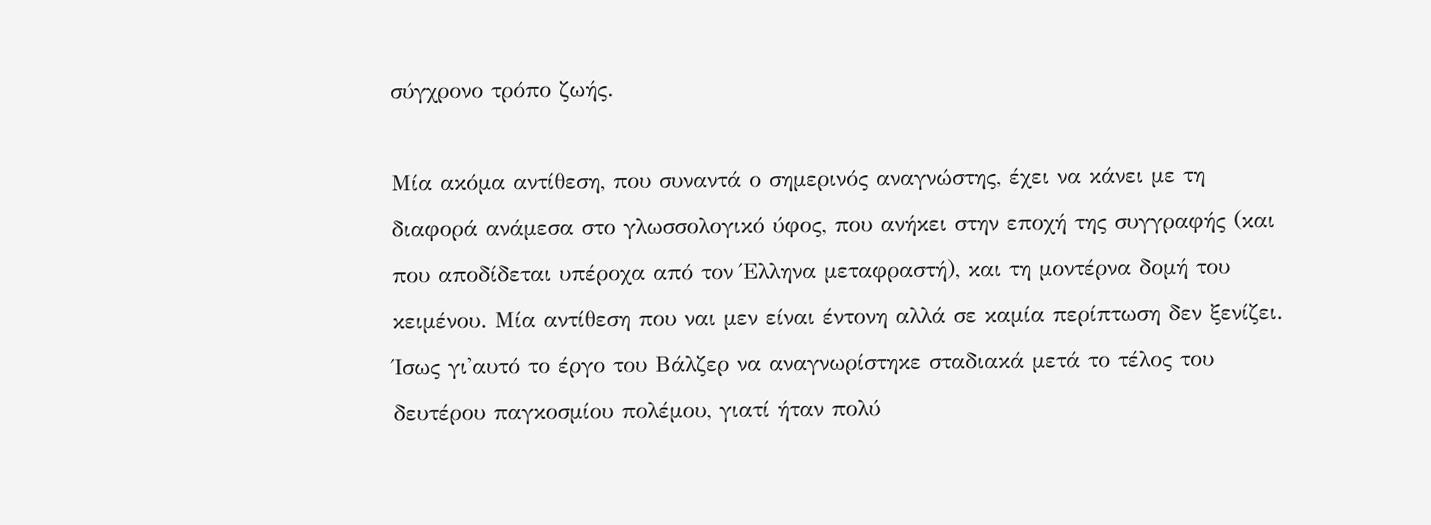σύγχρονο τρόπο ζωής.

Μία ακόμα αντίθεση, που συναντά ο σημερινός αναγνώστης, έχει να κάνει με τη διαφορά ανάμεσα στο γλωσσολογικό ύφος, που ανήκει στην εποχή της συγγραφής (και που αποδίδεται υπέροχα από τον Έλληνα μεταφραστή), και τη μοντέρνα δομή του κειμένου. Μία αντίθεση που ναι μεν είναι έντονη αλλά σε καμία περίπτωση δεν ξενίζει. Ίσως γι'αυτό το έργο του Βάλζερ να αναγνωρίστηκε σταδιακά μετά το τέλος του δευτέρου παγκοσμίου πολέμου, γιατί ήταν πολύ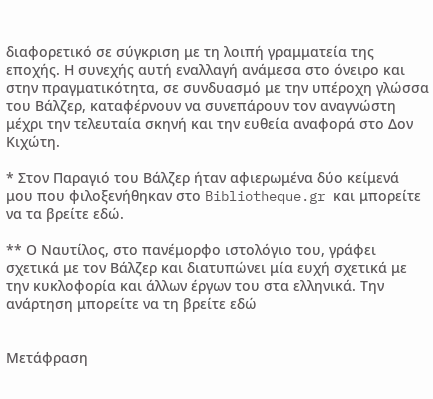διαφορετικό σε σύγκριση με τη λοιπή γραμματεία της εποχής. Η συνεχής αυτή εναλλαγή ανάμεσα στο όνειρο και στην πραγματικότητα, σε συνδυασμό με την υπέροχη γλώσσα του Βάλζερ, καταφέρνουν να συνεπάρουν τον αναγνώστη μέχρι την τελευταία σκηνή και την ευθεία αναφορά στο Δον Κιχώτη.

* Στον Παραγιό του Βάλζερ ήταν αφιερωμένα δύο κείμενά μου που φιλοξενήθηκαν στο Bibliotheque.gr και μπορείτε να τα βρείτε εδώ.

** Ο Ναυτίλος, στο πανέμορφο ιστολόγιο του, γράφει σχετικά με τον Βάλζερ και διατυπώνει μία ευχή σχετικά με την κυκλοφορία και άλλων έργων του στα ελληνικά. Την ανάρτηση μπορείτε να τη βρείτε εδώ


Μετάφραση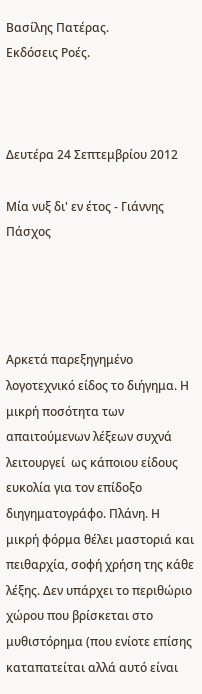Βασίλης Πατέρας.
Εκδόσεις Ροές.



Δευτέρα 24 Σεπτεμβρίου 2012

Μία νυξ δι' εν έτος - Γιάννης Πάσχος




Αρκετά παρεξηγημένο λογοτεχνικό είδος το διήγημα. Η μικρή ποσότητα των απαιτούμενων λέξεων συχνά λειτουργεί  ως κάποιου είδους ευκολία για τον επίδοξο διηγηματογράφο. Πλάνη. Η μικρή φόρμα θέλει μαστοριά και πειθαρχία, σοφή χρήση της κάθε λέξης. Δεν υπάρχει το περιθώριο χώρου που βρίσκεται στο μυθιστόρημα (που ενίοτε επίσης καταπατείται αλλά αυτό είναι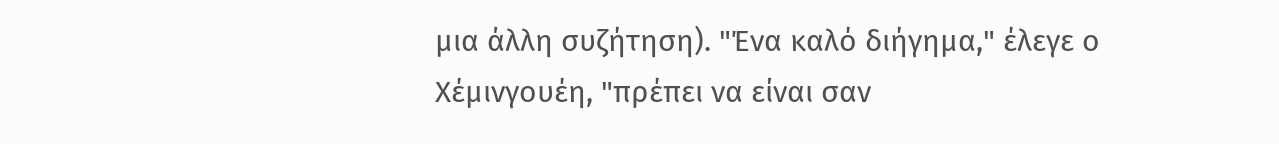μια άλλη συζήτηση). "Ένα καλό διήγημα," έλεγε ο Χέμινγουέη, "πρέπει να είναι σαν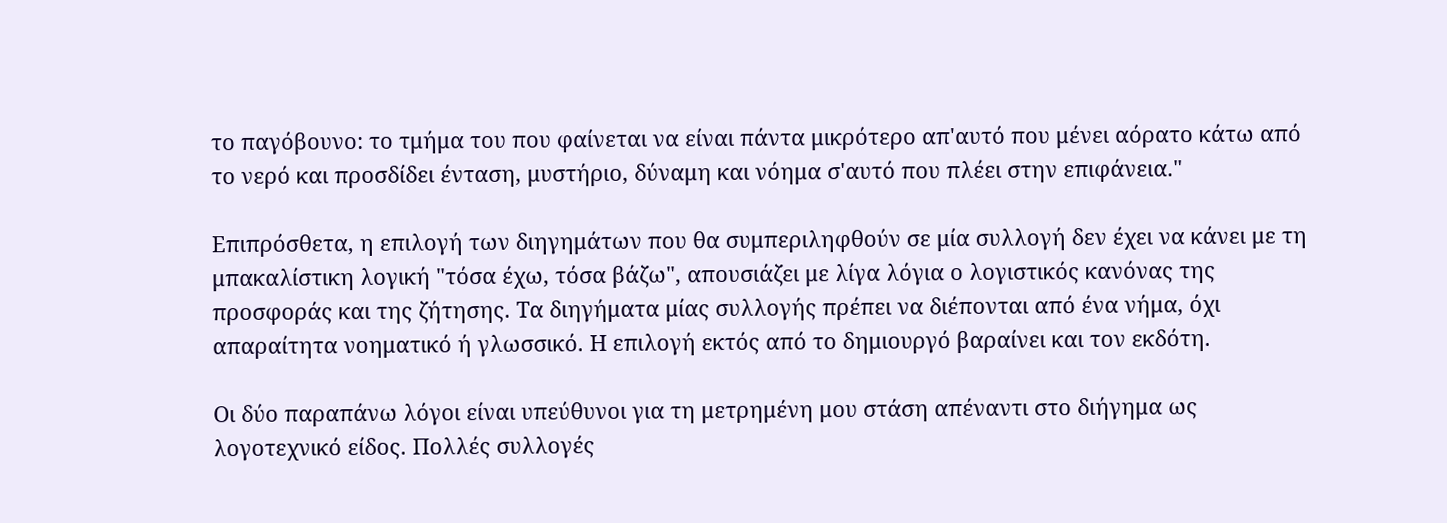το παγόβουνο: το τμήμα του που φαίνεται να είναι πάντα μικρότερο απ'αυτό που μένει αόρατο κάτω από το νερό και προσδίδει ένταση, μυστήριο, δύναμη και νόημα σ'αυτό που πλέει στην επιφάνεια."

Επιπρόσθετα, η επιλογή των διηγημάτων που θα συμπεριληφθούν σε μία συλλογή δεν έχει να κάνει με τη μπακαλίστικη λογική "τόσα έχω, τόσα βάζω", απουσιάζει με λίγα λόγια ο λογιστικός κανόνας της προσφοράς και της ζήτησης. Τα διηγήματα μίας συλλογής πρέπει να διέπονται από ένα νήμα, όχι απαραίτητα νοηματικό ή γλωσσικό. Η επιλογή εκτός από το δημιουργό βαραίνει και τον εκδότη.

Οι δύο παραπάνω λόγοι είναι υπεύθυνοι για τη μετρημένη μου στάση απέναντι στο διήγημα ως λογοτεχνικό είδος. Πολλές συλλογές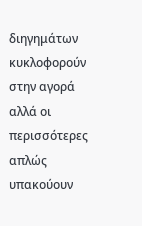διηγημάτων κυκλοφορούν στην αγορά αλλά οι περισσότερες απλώς υπακούουν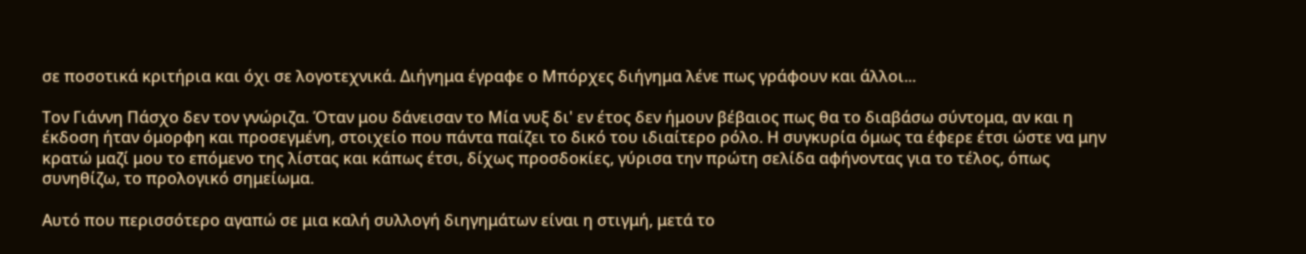σε ποσοτικά κριτήρια και όχι σε λογοτεχνικά. Διήγημα έγραφε ο Μπόρχες διήγημα λένε πως γράφουν και άλλοι...

Τον Γιάννη Πάσχο δεν τον γνώριζα. Όταν μου δάνεισαν το Μία νυξ δι' εν έτος δεν ήμουν βέβαιος πως θα το διαβάσω σύντομα, αν και η έκδοση ήταν όμορφη και προσεγμένη, στοιχείο που πάντα παίζει το δικό του ιδιαίτερο ρόλο. Η συγκυρία όμως τα έφερε έτσι ώστε να μην κρατώ μαζί μου το επόμενο της λίστας και κάπως έτσι, δίχως προσδοκίες, γύρισα την πρώτη σελίδα αφήνοντας για το τέλος, όπως συνηθίζω, το προλογικό σημείωμα.

Αυτό που περισσότερο αγαπώ σε μια καλή συλλογή διηγημάτων είναι η στιγμή, μετά το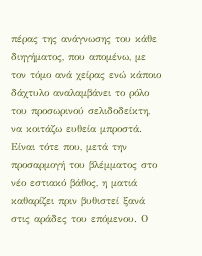πέρας της ανάγνωσης του κάθε διηγήματος, που απομένω, με τον τόμο ανά χείρας ενώ κάποιο δάχτυλο αναλαμβάνει το ρόλο του προσωρινού σελιδοδείκτη, να κοιτάζω ευθεία μπροστά. Είναι τότε που, μετά την προσαρμογή του βλέμματος στο νέο εστιακό βάθος, η ματιά καθαρίζει πριν βυθιστεί ξανά στις αράδες του επόμενου. Ο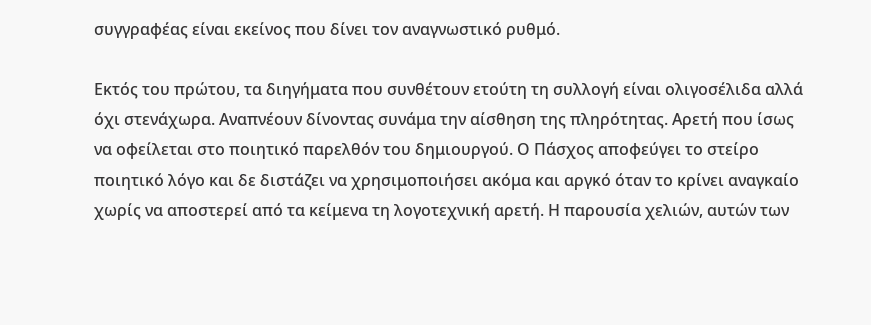συγγραφέας είναι εκείνος που δίνει τον αναγνωστικό ρυθμό.

Εκτός του πρώτου, τα διηγήματα που συνθέτουν ετούτη τη συλλογή είναι ολιγοσέλιδα αλλά όχι στενάχωρα. Αναπνέουν δίνοντας συνάμα την αίσθηση της πληρότητας. Αρετή που ίσως να οφείλεται στο ποιητικό παρελθόν του δημιουργού. Ο Πάσχος αποφεύγει το στείρο ποιητικό λόγο και δε διστάζει να χρησιμοποιήσει ακόμα και αργκό όταν το κρίνει αναγκαίο χωρίς να αποστερεί από τα κείμενα τη λογοτεχνική αρετή. Η παρουσία χελιών, αυτών των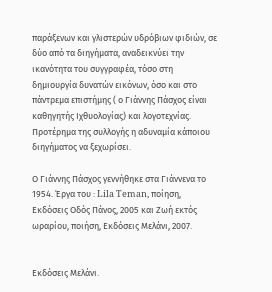παράξενων και γλιστερών υδρόβιων φιδιών, σε δύο από τα διηγήματα, αναδεικνύει την ικανότητα του συγγραφέα, τόσο στη δημιουργία δυνατών εικόνων, όσο και στο πάντρεμα επιστήμης ( ο Γιάννης Πάσχος είναι καθηγητής Ιχθυολογίας) και λογοτεχνίας. Προτέρημα της συλλογής η αδυναμία κάποιου διηγήματος να ξεχωρίσει.

Ο Γιάννης Πάσχος γεννήθηκε στα Γιάννενα το 1954. Έργα του : Lila Teman, ποίηση, Εκδόσεις Οδός Πάνος, 2005 και Ζωή εκτός ωραρίου, ποιήση, Εκδόσεις Μελάνι, 2007.


Εκδόσεις Μελάνι.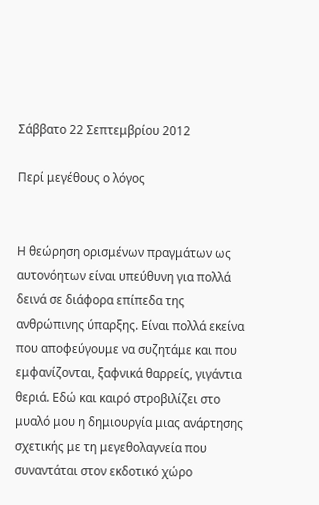Σάββατο 22 Σεπτεμβρίου 2012

Περί μεγέθους ο λόγος


Η θεώρηση ορισμένων πραγμάτων ως αυτονόητων είναι υπεύθυνη για πολλά δεινά σε διάφορα επίπεδα της ανθρώπινης ύπαρξης. Είναι πολλά εκείνα που αποφεύγουμε να συζητάμε και που εμφανίζονται, ξαφνικά θαρρείς, γιγάντια θεριά. Εδώ και καιρό στροβιλίζει στο μυαλό μου η δημιουργία μιας ανάρτησης σχετικής με τη μεγεθολαγνεία που συναντάται στον εκδοτικό χώρο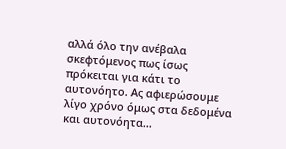αλλά όλο την ανέβαλα σκεφτόμενος πως ίσως πρόκειται για κάτι το αυτονόητο. Ας αφιερώσουμε λίγο χρόνο όμως στα δεδομένα και αυτονόητα...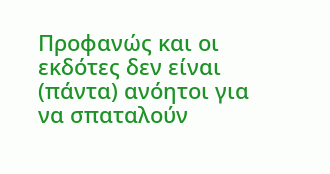Προφανώς και οι εκδότες δεν είναι (πάντα) ανόητοι για να σπαταλούν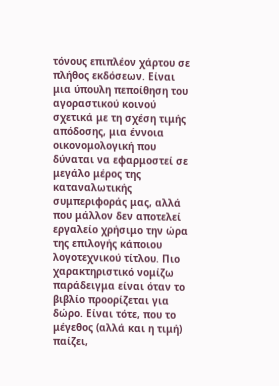τόνους επιπλέον χάρτου σε πλήθος εκδόσεων. Είναι μια ύπουλη πεποίθηση του αγοραστικού κοινού σχετικά με τη σχέση τιμής απόδοσης, μια έννοια οικονομολογική που δύναται να εφαρμοστεί σε μεγάλο μέρος της καταναλωτικής συμπεριφοράς μας, αλλά που μάλλον δεν αποτελεί εργαλείο χρήσιμο την ώρα της επιλογής κάποιου λογοτεχνικού τίτλου. Πιο χαρακτηριστικό νομίζω παράδειγμα είναι όταν το βιβλίο προορίζεται για δώρο. Είναι τότε, που το μέγεθος (αλλά και η τιμή) παίζει,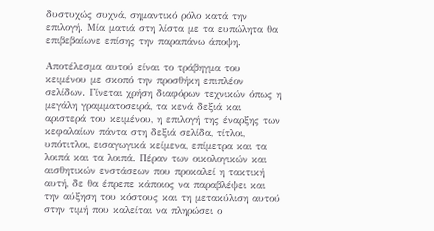δυστυχώς συχνά, σημαντικό ρόλο κατά την επιλογή. Μία ματιά στη λίστα με τα ευπώλητα θα επιβεβαίωνε επίσης την παραπάνω άποψη.

Αποτέλεσμα αυτού είναι το τράβηγμα του κειμένου με σκοπό την προσθήκη επιπλέον σελίδων. Γίνεται χρήση διαφόρων τεχνικών όπως η μεγάλη γραμματοσειρά, τα κενά δεξιά και αριστερά του κειμένου, η επιλογή της έναρξης των κεφαλαίων πάντα στη δεξιά σελίδα, τίτλοι, υπότιτλοι, εισαγωγικά κείμενα, επίμετρα και τα λοιπά και τα λοιπά. Πέραν των οικολογικών και αισθητικών ενστάσεων που προκαλεί η τακτική αυτή, δε θα έπρεπε κάποιος να παραβλέψει και την αύξηση του κόστους και τη μετακύλιση αυτού στην τιμή που καλείται να πληρώσει ο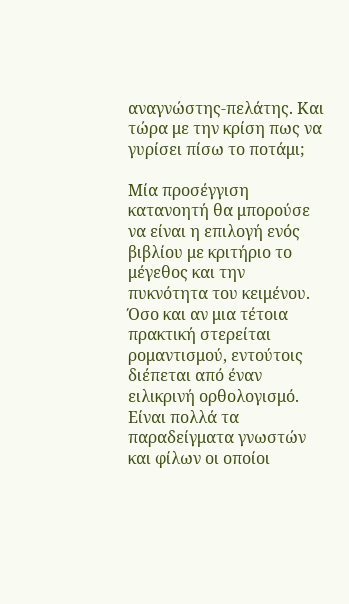αναγνώστης-πελάτης. Και τώρα με την κρίση πως να γυρίσει πίσω το ποτάμι;

Μία προσέγγιση κατανοητή θα μπορούσε να είναι η επιλογή ενός βιβλίου με κριτήριο το μέγεθος και την πυκνότητα του κειμένου. Όσο και αν μια τέτοια πρακτική στερείται ρομαντισμού, εντούτοις διέπεται από έναν ειλικρινή ορθολογισμό. Είναι πολλά τα παραδείγματα γνωστών και φίλων οι οποίοι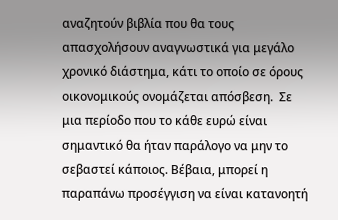αναζητούν βιβλία που θα τους απασχολήσουν αναγνωστικά για μεγάλο χρονικό διάστημα, κάτι το οποίο σε όρους οικονομικούς ονομάζεται απόσβεση.  Σε μια περίοδο που το κάθε ευρώ είναι σημαντικό θα ήταν παράλογο να μην το σεβαστεί κάποιος. Βέβαια, μπορεί η παραπάνω προσέγγιση να είναι κατανοητή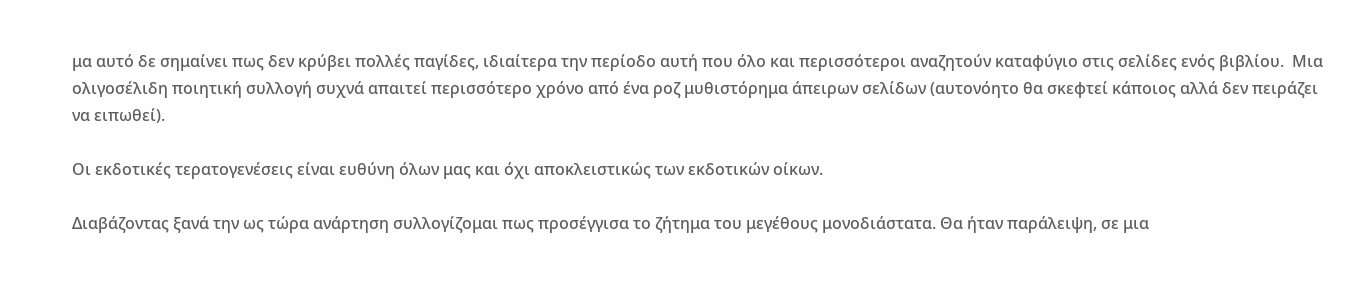μα αυτό δε σημαίνει πως δεν κρύβει πολλές παγίδες, ιδιαίτερα την περίοδο αυτή που όλο και περισσότεροι αναζητούν καταφύγιο στις σελίδες ενός βιβλίου.  Μια ολιγοσέλιδη ποιητική συλλογή συχνά απαιτεί περισσότερο χρόνο από ένα ροζ μυθιστόρημα άπειρων σελίδων (αυτονόητο θα σκεφτεί κάποιος αλλά δεν πειράζει να ειπωθεί).

Οι εκδοτικές τερατογενέσεις είναι ευθύνη όλων μας και όχι αποκλειστικώς των εκδοτικών οίκων.

Διαβάζοντας ξανά την ως τώρα ανάρτηση συλλογίζομαι πως προσέγγισα το ζήτημα του μεγέθους μονοδιάστατα. Θα ήταν παράλειψη, σε μια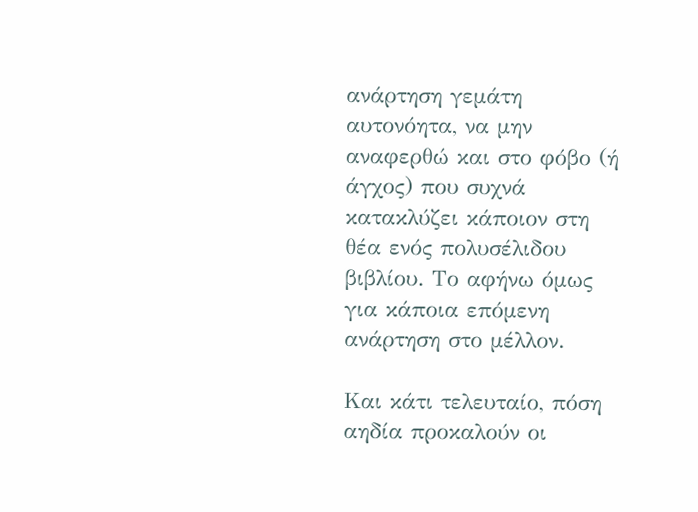ανάρτηση γεμάτη αυτονόητα, να μην αναφερθώ και στο φόβο (ή άγχος) που συχνά κατακλύζει κάποιον στη θέα ενός πολυσέλιδου βιβλίου. Το αφήνω όμως για κάποια επόμενη ανάρτηση στο μέλλον.

Και κάτι τελευταίο, πόση αηδία προκαλούν οι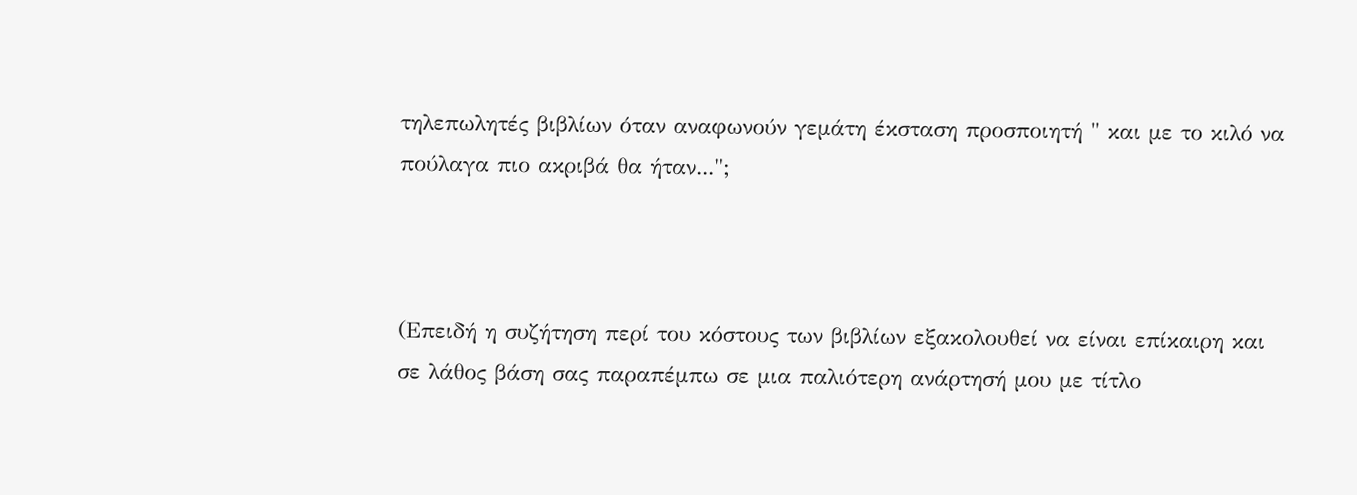τηλεπωλητές βιβλίων όταν αναφωνούν γεμάτη έκσταση προσποιητή " και με το κιλό να πούλαγα πιο ακριβά θα ήταν...";



(Επειδή η συζήτηση περί του κόστους των βιβλίων εξακολουθεί να είναι επίκαιρη και σε λάθος βάση σας παραπέμπω σε μια παλιότερη ανάρτησή μου με τίτλο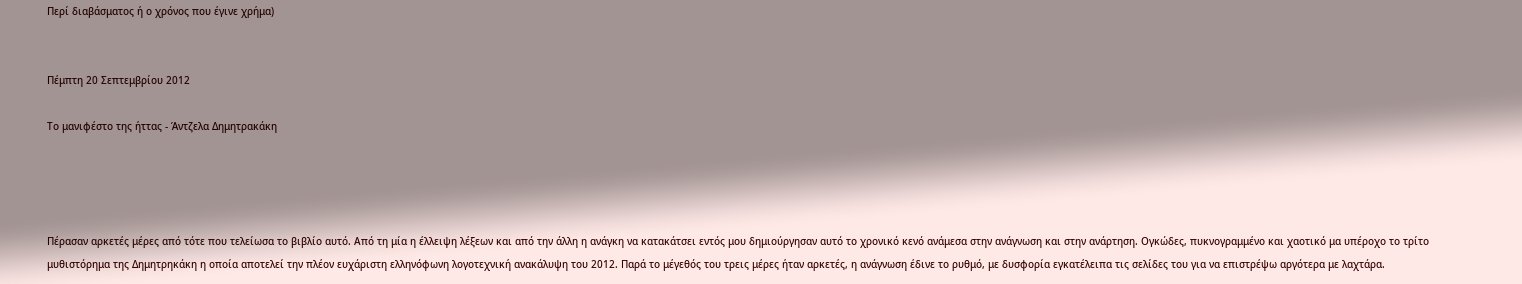Περί διαβάσματος ή ο χρόνος που έγινε χρήμα)


Πέμπτη 20 Σεπτεμβρίου 2012

Το μανιφέστο της ήττας - Άντζελα Δημητρακάκη




Πέρασαν αρκετές μέρες από τότε που τελείωσα το βιβλίο αυτό. Από τη μία η έλλειψη λέξεων και από την άλλη η ανάγκη να κατακάτσει εντός μου δημιούργησαν αυτό το χρονικό κενό ανάμεσα στην ανάγνωση και στην ανάρτηση. Ογκώδες, πυκνογραμμένο και χαοτικό μα υπέροχο το τρίτο μυθιστόρημα της Δημητρηκάκη η οποία αποτελεί την πλέον ευχάριστη ελληνόφωνη λογοτεχνική ανακάλυψη του 2012. Παρά το μέγεθός του τρεις μέρες ήταν αρκετές, η ανάγνωση έδινε το ρυθμό, με δυσφορία εγκατέλειπα τις σελίδες του για να επιστρέψω αργότερα με λαχτάρα.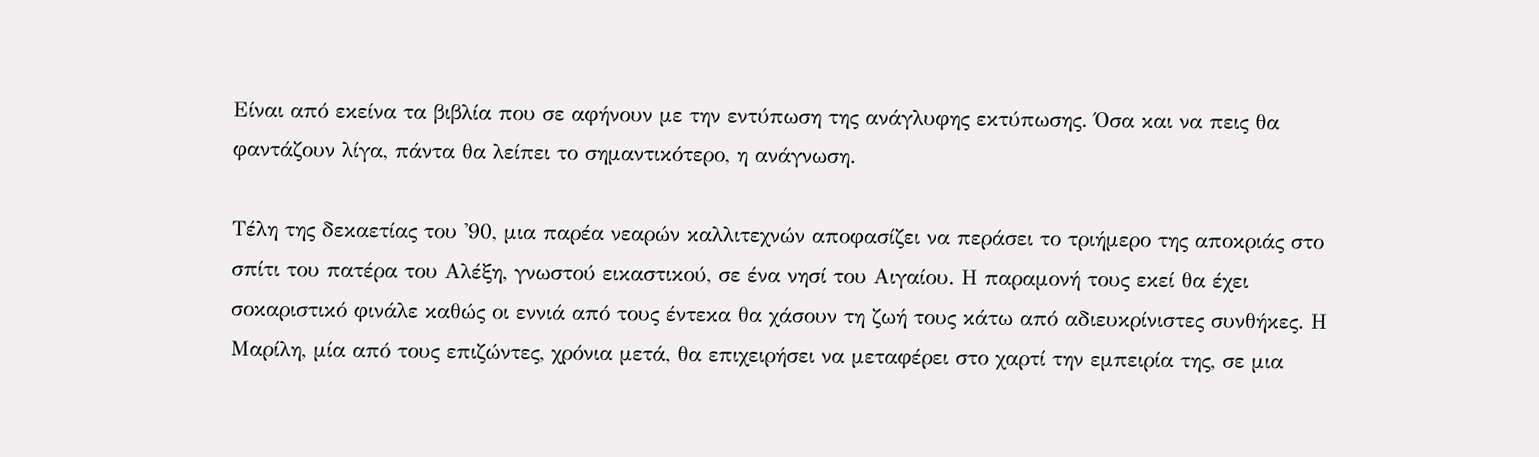Είναι από εκείνα τα βιβλία που σε αφήνουν με την εντύπωση της ανάγλυφης εκτύπωσης. Όσα και να πεις θα φαντάζουν λίγα, πάντα θα λείπει το σημαντικότερο, η ανάγνωση.

Τέλη της δεκαετίας του '90, μια παρέα νεαρών καλλιτεχνών αποφασίζει να περάσει το τριήμερο της αποκριάς στο σπίτι του πατέρα του Αλέξη, γνωστού εικαστικού, σε ένα νησί του Αιγαίου. Η παραμονή τους εκεί θα έχει σοκαριστικό φινάλε καθώς οι εννιά από τους έντεκα θα χάσουν τη ζωή τους κάτω από αδιευκρίνιστες συνθήκες. Η Μαρίλη, μία από τους επιζώντες, χρόνια μετά, θα επιχειρήσει να μεταφέρει στο χαρτί την εμπειρία της, σε μια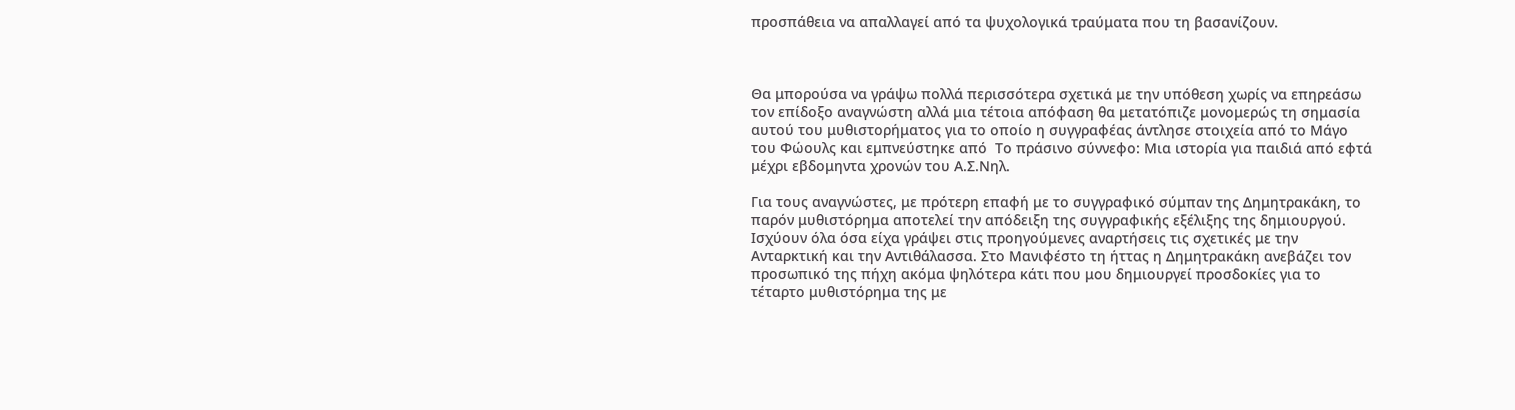προσπάθεια να απαλλαγεί από τα ψυχολογικά τραύματα που τη βασανίζουν.



Θα μπορούσα να γράψω πολλά περισσότερα σχετικά με την υπόθεση χωρίς να επηρεάσω τον επίδοξο αναγνώστη αλλά μια τέτοια απόφαση θα μετατόπιζε μονομερώς τη σημασία αυτού του μυθιστορήματος για το οποίο η συγγραφέας άντλησε στοιχεία από το Μάγο του Φώουλς και εμπνεύστηκε από  Το πράσινο σύννεφο: Μια ιστορία για παιδιά από εφτά μέχρι εβδομηντα χρονών του Α.Σ.Νηλ.

Για τους αναγνώστες, με πρότερη επαφή με το συγγραφικό σύμπαν της Δημητρακάκη, το παρόν μυθιστόρημα αποτελεί την απόδειξη της συγγραφικής εξέλιξης της δημιουργού. Ισχύουν όλα όσα είχα γράψει στις προηγούμενες αναρτήσεις τις σχετικές με την Ανταρκτική και την Αντιθάλασσα. Στο Μανιφέστο τη ήττας η Δημητρακάκη ανεβάζει τον προσωπικό της πήχη ακόμα ψηλότερα κάτι που μου δημιουργεί προσδοκίες για το τέταρτο μυθιστόρημα της με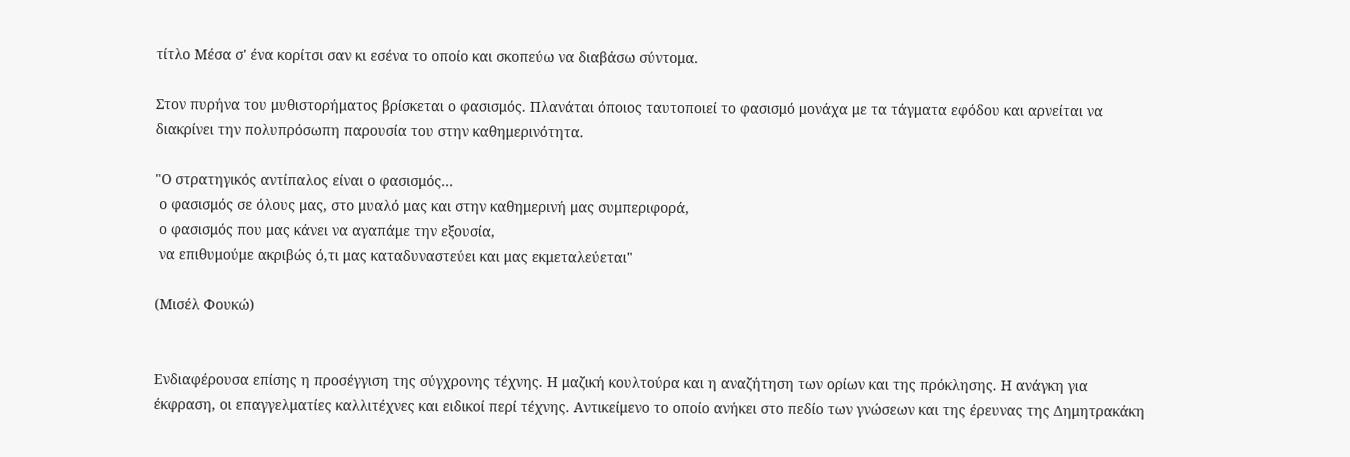τίτλο Μέσα σ' ένα κορίτσι σαν κι εσένα το οποίο και σκοπεύω να διαβάσω σύντομα.

Στον πυρήνα του μυθιστορήματος βρίσκεται ο φασισμός. Πλανάται όποιος ταυτοποιεί το φασισμό μονάχα με τα τάγματα εφόδου και αρνείται να διακρίνει την πολυπρόσωπη παρουσία του στην καθημερινότητα.

"Ο στρατηγικός αντίπαλος είναι ο φασισμός...
 ο φασισμός σε όλους μας, στο μυαλό μας και στην καθημερινή μας συμπεριφορά,
 ο φασισμός που μας κάνει να αγαπάμε την εξουσία,
 να επιθυμούμε ακριβώς ό,τι μας καταδυναστεύει και μας εκμεταλεύεται"

(Μισέλ Φουκώ)


Ενδιαφέρουσα επίσης η προσέγγιση της σύγχρονης τέχνης. Η μαζική κουλτούρα και η αναζήτηση των ορίων και της πρόκλησης. Η ανάγκη για έκφραση, οι επαγγελματίες καλλιτέχνες και ειδικοί περί τέχνης. Αντικείμενο το οποίο ανήκει στο πεδίο των γνώσεων και της έρευνας της Δημητρακάκη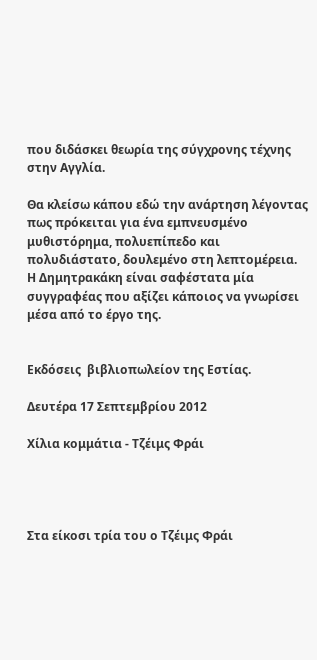που διδάσκει θεωρία της σύγχρονης τέχνης στην Αγγλία.

Θα κλείσω κάπου εδώ την ανάρτηση λέγοντας πως πρόκειται για ένα εμπνευσμένο μυθιστόρημα, πολυεπίπεδο και πολυδιάστατο, δουλεμένο στη λεπτομέρεια. Η Δημητρακάκη είναι σαφέστατα μία συγγραφέας που αξίζει κάποιος να γνωρίσει μέσα από το έργο της.


Εκδόσεις  βιβλιοπωλείον της Εστίας.

Δευτέρα 17 Σεπτεμβρίου 2012

Χίλια κομμάτια - Τζέιμς Φράι




Στα είκοσι τρία του ο Τζέιμς Φράι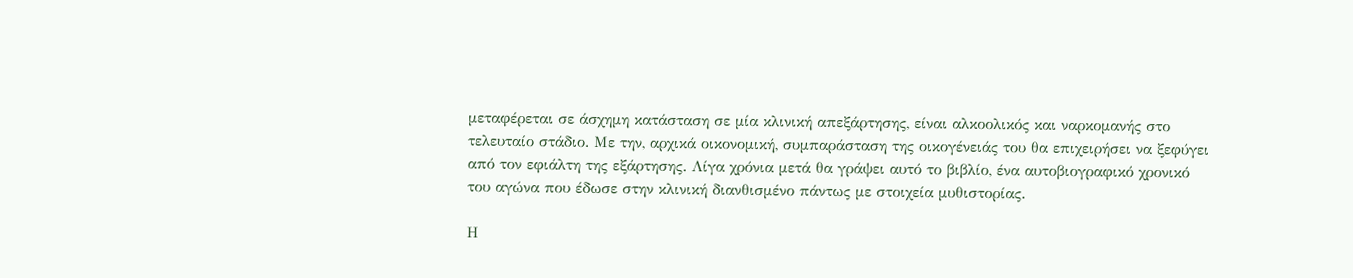μεταφέρεται σε άσχημη κατάσταση σε μία κλινική απεξάρτησης, είναι αλκοολικός και ναρκομανής στο τελευταίο στάδιο. Με την, αρχικά οικονομική, συμπαράσταση της οικογένειάς του θα επιχειρήσει να ξεφύγει από τον εφιάλτη της εξάρτησης. Λίγα χρόνια μετά θα γράψει αυτό το βιβλίο, ένα αυτοβιογραφικό χρονικό του αγώνα που έδωσε στην κλινική διανθισμένο πάντως με στοιχεία μυθιστορίας.

Η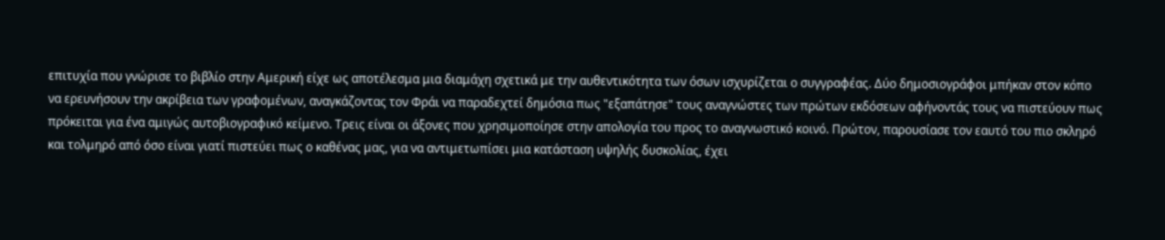επιτυχία που γνώρισε το βιβλίο στην Αμερική είχε ως αποτέλεσμα μια διαμάχη σχετικά με την αυθεντικότητα των όσων ισχυρίζεται ο συγγραφέας. Δύο δημοσιογράφοι μπήκαν στον κόπο να ερευνήσουν την ακρίβεια των γραφομένων, αναγκάζοντας τον Φράι να παραδεχτεί δημόσια πως "εξαπάτησε" τους αναγνώστες των πρώτων εκδόσεων αφήνοντάς τους να πιστεύουν πως πρόκειται για ένα αμιγώς αυτοβιογραφικό κείμενο. Τρεις είναι οι άξονες που χρησιμοποίησε στην απολογία του προς το αναγνωστικό κοινό. Πρώτον, παρουσίασε τον εαυτό του πιο σκληρό και τολμηρό από όσο είναι γιατί πιστεύει πως ο καθένας μας, για να αντιμετωπίσει μια κατάσταση υψηλής δυσκολίας, έχει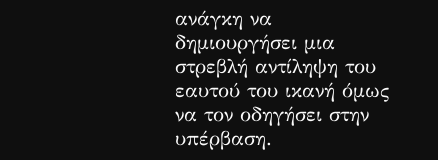ανάγκη να δημιουργήσει μια στρεβλή αντίληψη του εαυτού του ικανή όμως να τον οδηγήσει στην υπέρβαση.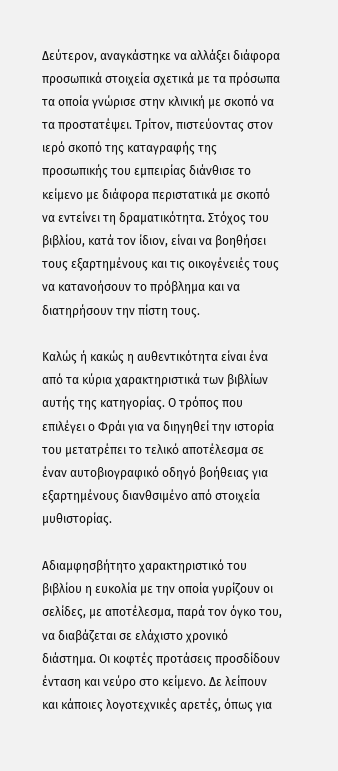Δεύτερον, αναγκάστηκε να αλλάξει διάφορα προσωπικά στοιχεία σχετικά με τα πρόσωπα τα οποία γνώρισε στην κλινική με σκοπό να τα προστατέψει. Τρίτον, πιστεύοντας στον ιερό σκοπό της καταγραφής της προσωπικής του εμπειρίας διάνθισε το κείμενο με διάφορα περιστατικά με σκοπό να εντείνει τη δραματικότητα. Στόχος του βιβλίου, κατά τον ίδιον, είναι να βοηθήσει τους εξαρτημένους και τις οικογένειές τους να κατανοήσουν το πρόβλημα και να διατηρήσουν την πίστη τους.

Καλώς ή κακώς η αυθεντικότητα είναι ένα από τα κύρια χαρακτηριστικά των βιβλίων αυτής της κατηγορίας. Ο τρόπος που επιλέγει ο Φράι για να διηγηθεί την ιστορία του μετατρέπει το τελικό αποτέλεσμα σε έναν αυτοβιογραφικό οδηγό βοήθειας για εξαρτημένους διανθσιμένο από στοιχεία μυθιστορίας.

Αδιαμφησβήτητο χαρακτηριστικό του βιβλίου η ευκολία με την οποία γυρίζουν οι σελίδες, με αποτέλεσμα, παρά τον όγκο του, να διαβάζεται σε ελάχιστο χρονικό διάστημα. Οι κοφτές προτάσεις προσδίδουν ένταση και νεύρο στο κείμενο. Δε λείπουν και κάποιες λογοτεχνικές αρετές, όπως για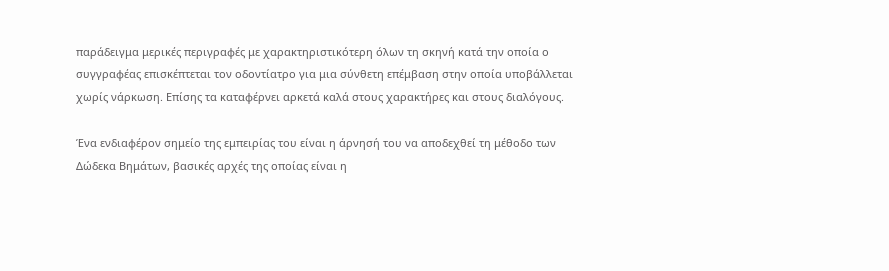παράδειγμα μερικές περιγραφές με χαρακτηριστικότερη όλων τη σκηνή κατά την οποία ο συγγραφέας επισκέπτεται τον οδοντίατρο για μια σύνθετη επέμβαση στην οποία υποβάλλεται χωρίς νάρκωση. Επίσης τα καταφέρνει αρκετά καλά στους χαρακτήρες και στους διαλόγους.

Ένα ενδιαφέρον σημείο της εμπειρίας του είναι η άρνησή του να αποδεχθεί τη μέθοδο των Δώδεκα Βημάτων, βασικές αρχές της οποίας είναι η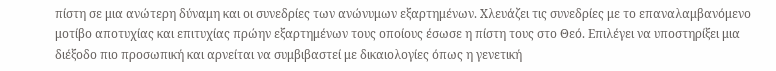πίστη σε μια ανώτερη δύναμη και οι συνεδρίες των ανώνυμων εξαρτημένων. Χλευάζει τις συνεδρίες με το επαναλαμβανόμενο μοτίβο αποτυχίας και επιτυχίας πρώην εξαρτημένων τους οποίους έσωσε η πίστη τους στο Θεό. Επιλέγει να υποστηρίξει μια διέξοδο πιο προσωπική και αρνείται να συμβιβαστεί με δικαιολογίες όπως η γενετική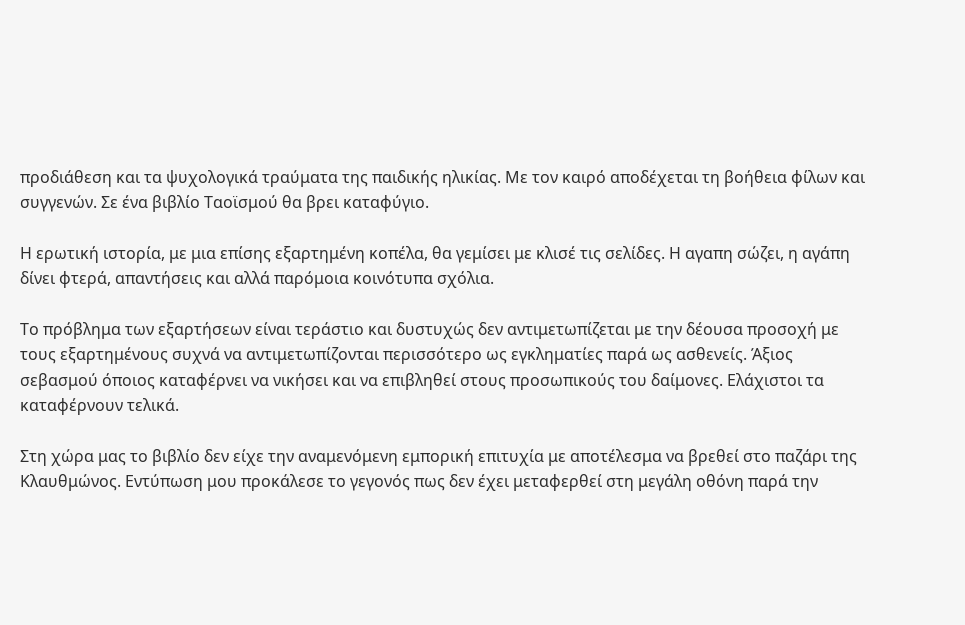προδιάθεση και τα ψυχολογικά τραύματα της παιδικής ηλικίας. Με τον καιρό αποδέχεται τη βοήθεια φίλων και συγγενών. Σε ένα βιβλίο Ταοϊσμού θα βρει καταφύγιο.

Η ερωτική ιστορία, με μια επίσης εξαρτημένη κοπέλα, θα γεμίσει με κλισέ τις σελίδες. Η αγαπη σώζει, η αγάπη δίνει φτερά, απαντήσεις και αλλά παρόμοια κοινότυπα σχόλια.

Το πρόβλημα των εξαρτήσεων είναι τεράστιο και δυστυχώς δεν αντιμετωπίζεται με την δέουσα προσοχή με τους εξαρτημένους συχνά να αντιμετωπίζονται περισσότερο ως εγκληματίες παρά ως ασθενείς. Άξιος σεβασμού όποιος καταφέρνει να νικήσει και να επιβληθεί στους προσωπικούς του δαίμονες. Ελάχιστοι τα καταφέρνουν τελικά.

Στη χώρα μας το βιβλίο δεν είχε την αναμενόμενη εμπορική επιτυχία με αποτέλεσμα να βρεθεί στο παζάρι της Κλαυθμώνος. Εντύπωση μου προκάλεσε το γεγονός πως δεν έχει μεταφερθεί στη μεγάλη οθόνη παρά την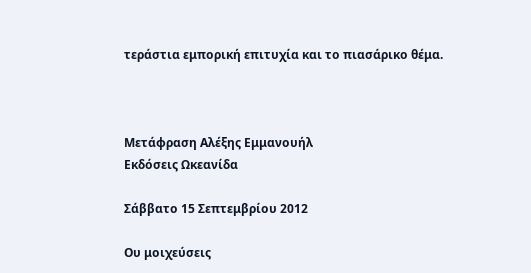τεράστια εμπορική επιτυχία και το πιασάρικο θέμα.



Μετάφραση Αλέξης Εμμανουήλ
Εκδόσεις Ωκεανίδα

Σάββατο 15 Σεπτεμβρίου 2012

Ου μοιχεύσεις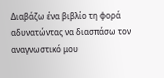Διαβάζω ένα βιβλίο τη φορά αδυνατώντας να διασπάσω τον αναγνωστικό μου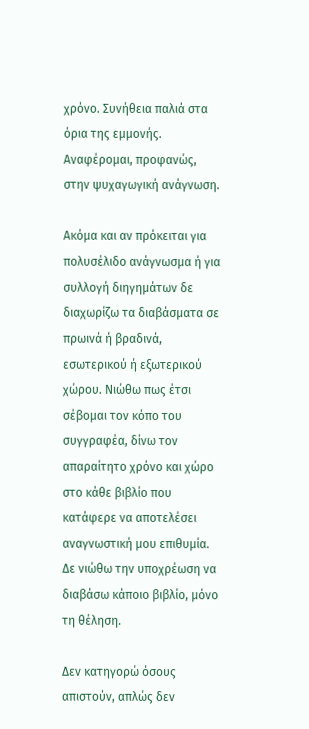χρόνο. Συνήθεια παλιά στα όρια της εμμονής. Αναφέρομαι, προφανώς, στην ψυχαγωγική ανάγνωση.

Ακόμα και αν πρόκειται για πολυσέλιδο ανάγνωσμα ή για συλλογή διηγημάτων δε διαχωρίζω τα διαβάσματα σε πρωινά ή βραδινά, εσωτερικού ή εξωτερικού χώρου. Νιώθω πως έτσι σέβομαι τον κόπο του συγγραφέα, δίνω τον απαραίτητο χρόνο και χώρο στο κάθε βιβλίο που κατάφερε να αποτελέσει αναγνωστική μου επιθυμία. Δε νιώθω την υποχρέωση να διαβάσω κάποιο βιβλίο, μόνο τη θέληση.

Δεν κατηγορώ όσους απιστούν, απλώς δεν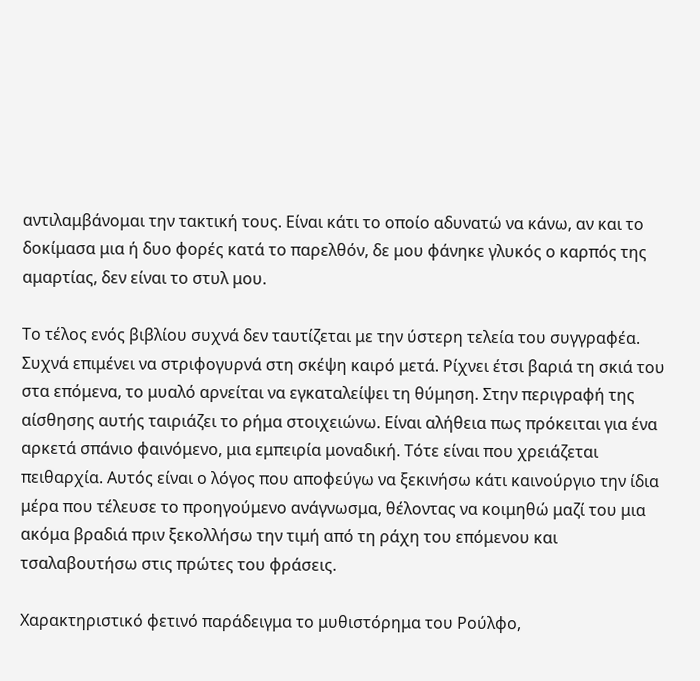αντιλαμβάνομαι την τακτική τους. Είναι κάτι το οποίο αδυνατώ να κάνω, αν και το δοκίμασα μια ή δυο φορές κατά το παρελθόν, δε μου φάνηκε γλυκός ο καρπός της αμαρτίας, δεν είναι το στυλ μου.

Το τέλος ενός βιβλίου συχνά δεν ταυτίζεται με την ύστερη τελεία του συγγραφέα. Συχνά επιμένει να στριφογυρνά στη σκέψη καιρό μετά. Ρίχνει έτσι βαριά τη σκιά του στα επόμενα, το μυαλό αρνείται να εγκαταλείψει τη θύμηση. Στην περιγραφή της αίσθησης αυτής ταιριάζει το ρήμα στοιχειώνω. Είναι αλήθεια πως πρόκειται για ένα αρκετά σπάνιο φαινόμενο, μια εμπειρία μοναδική. Τότε είναι που χρειάζεται πειθαρχία. Αυτός είναι ο λόγος που αποφεύγω να ξεκινήσω κάτι καινούργιο την ίδια μέρα που τέλευσε το προηγούμενο ανάγνωσμα, θέλοντας να κοιμηθώ μαζί του μια ακόμα βραδιά πριν ξεκολλήσω την τιμή από τη ράχη του επόμενου και τσαλαβουτήσω στις πρώτες του φράσεις.

Χαρακτηριστικό φετινό παράδειγμα το μυθιστόρημα του Ρούλφο,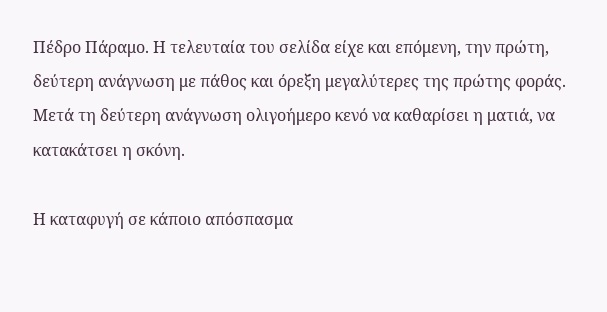Πέδρο Πάραμο. Η τελευταία του σελίδα είχε και επόμενη, την πρώτη, δεύτερη ανάγνωση με πάθος και όρεξη μεγαλύτερες της πρώτης φοράς. Μετά τη δεύτερη ανάγνωση ολιγοήμερο κενό να καθαρίσει η ματιά, να κατακάτσει η σκόνη.

Η καταφυγή σε κάποιο απόσπασμα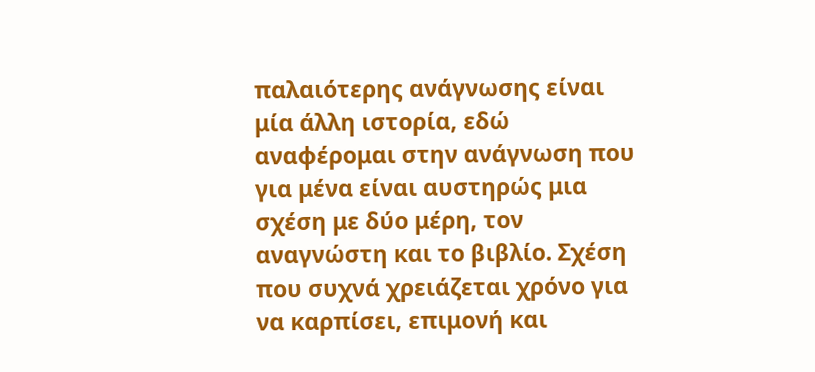παλαιότερης ανάγνωσης είναι μία άλλη ιστορία, εδώ αναφέρομαι στην ανάγνωση που για μένα είναι αυστηρώς μια σχέση με δύο μέρη, τον αναγνώστη και το βιβλίο. Σχέση που συχνά χρειάζεται χρόνο για να καρπίσει, επιμονή και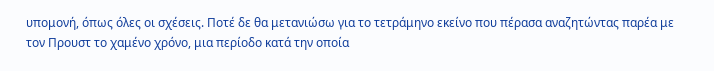υπομονή, όπως όλες οι σχέσεις. Ποτέ δε θα μετανιώσω για το τετράμηνο εκείνο που πέρασα αναζητώντας παρέα με τον Προυστ το χαμένο χρόνο, μια περίοδο κατά την οποία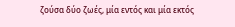ζούσα δύο ζωές, μία εντός και μία εκτός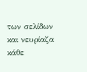των σελίδων και νευρίαζα κάθε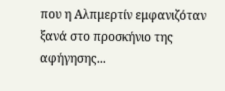που η Αλπμερτίν εμφανιζόταν ξανά στο προσκήνιο της αφήγησης...